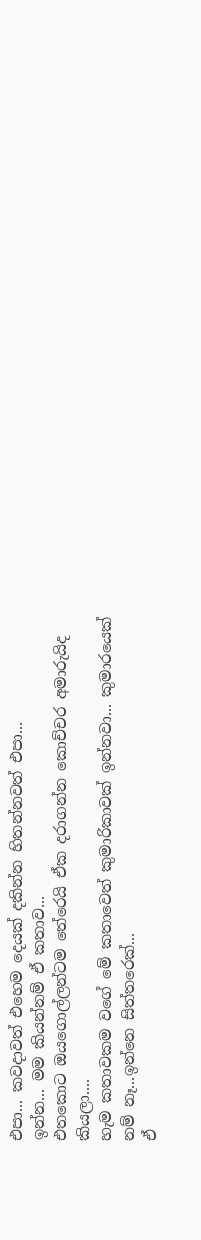එපා... කවදාවත් එහෙම දෙයක් දකින්න හිතන්නවත් එපා...
ඉන්න... මම කියන්නම් ඒ කතාව...
එතකොට ඔයගොල්ලන්ටම තේරෙයි ඒක දරාගන්න කොච්චර අමාරුයිද කියලා....
හැම කතාවකම වගේ මේ කතාවෙත් කුමාරිකාවක් ඉන්නවා... කුමාරයෙක් නම් නෑ...ඉන්නෙ සිත්තරෙක්...
ඒ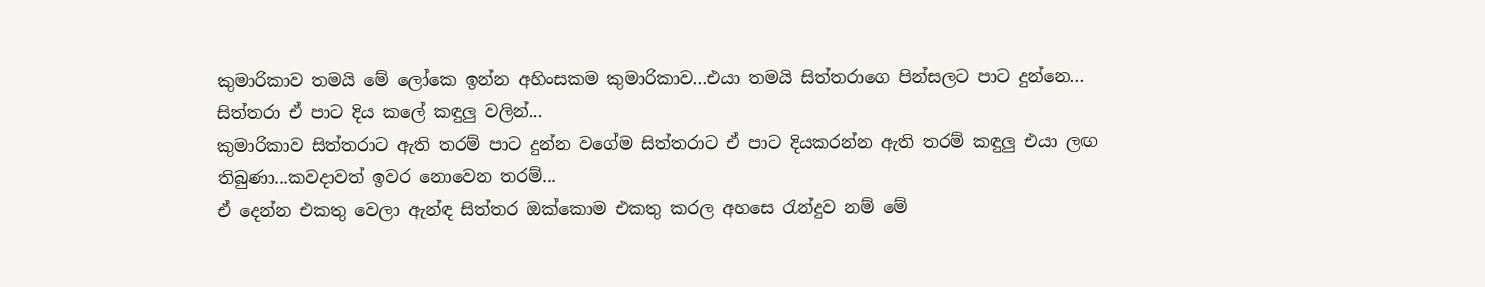කුමාරිකාව තමයි මේ ලෝකෙ ඉන්න අහිංසකම කුමාරිකාව...එයා තමයි සිත්තරාගෙ පින්සලට පාට දුන්නෙ...
සිත්තරා ඒ පාට දිය කලේ කඳුලු වලින්...
කුමාරිකාව සිත්තරාට ඇති තරම් පාට දුන්න වගේම සිත්තරාට ඒ පාට දියකරන්න ඇති තරම් කඳුලු එයා ලඟ තිබුණා...කවදාවත් ඉවර නොවෙන තරම්...
ඒ දෙන්න එකතු වෙලා ඇන්ඳ සිත්තර ඔක්කොම එකතු කරල අහසෙ රැන්දුව නම් මේ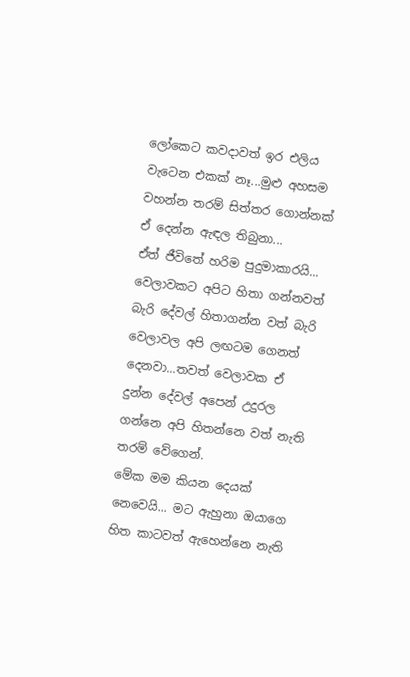ලෝකෙට කවදාවත් ඉර එලිය වැටෙන එකක් නෑ...මුළු අහසම වහන්න තරම් සිත්තර ගොන්නක් ඒ දෙන්න ඇඳල තිබුනා...
ඒත් ජීවිතේ හරිම පුදුමාකාරයි... වෙලාවකට අපිට හිතා ගන්නවත් බැරි දේවල් හිතාගන්න වත් බැරි වෙලාවල අපි ලඟටම ගෙනත් දෙනවා...තවත් වෙලාවක ඒ දුන්න දේවල් අපෙන් උදුරල ගන්නෙ අපි හිතන්නෙ වත් නැති තරම් වේගෙන්.
මේක මම කියන දෙයක් නෙවෙයි... මට ඇහුනා ඔයාගෙ හිත කාටවත් ඇහෙන්නෙ නැති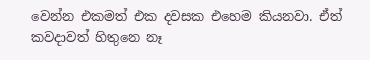වෙන්න එකමත් එක දවසක එහෙම කියනවා. ඒත් කවදාවත් හිතුනෙ නෑ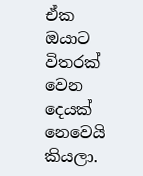ඒක ඔයාට විතරක් වෙන දෙයක් නෙවෙයි කියලා.